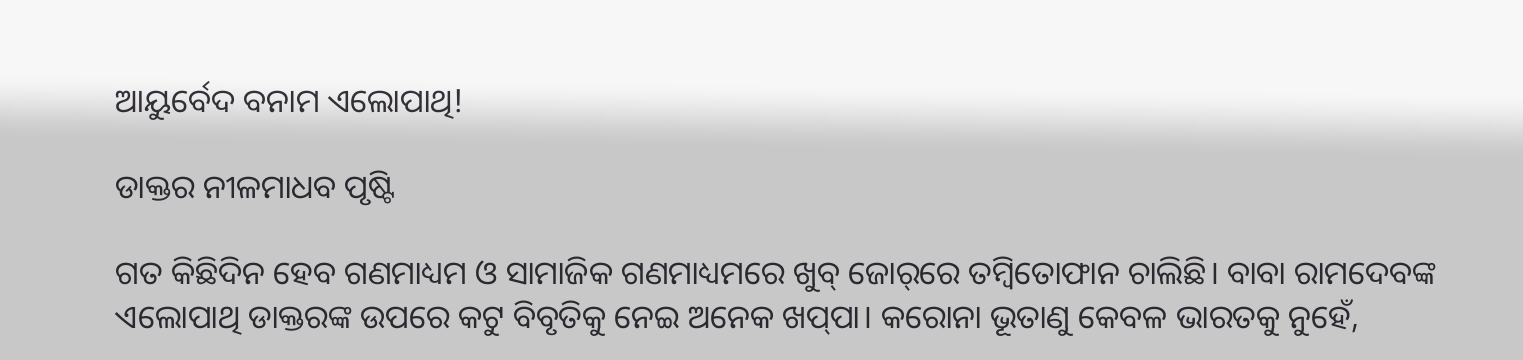ଆୟୁର୍ବେଦ ବନାମ ଏଲୋପାଥି!

ଡାକ୍ତର ନୀଳମାଧବ ପୃଷ୍ଟି

ଗତ କିଛିଦିନ ହେବ ଗଣମାଧ୍ୟମ ଓ ସାମାଜିକ ଗଣମାଧ୍ୟମରେ ଖୁବ୍ ଜୋର୍‌ରେ ତମ୍ବିତୋଫାନ ଚାଲିଛି। ବାବା ରାମଦେବଙ୍କ ଏଲୋପାଥି ଡାକ୍ତରଙ୍କ ଉପରେ କଟୁ ବିବୃତିକୁ ନେଇ ଅନେକ ଖପ୍‌ପା। କରୋନା ଭୂତାଣୁ କେବଳ ଭାରତକୁ ନୁହେଁ,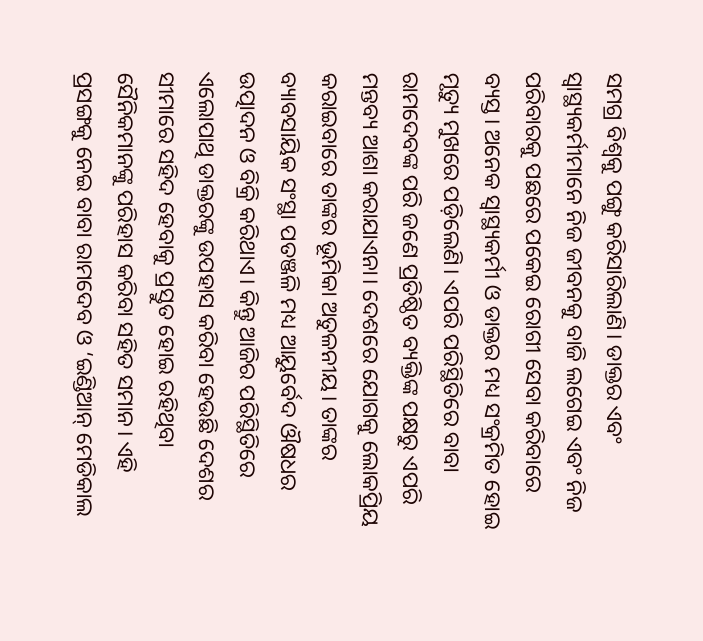ସମଗ୍ର ବିଶ୍ବକୁ ପଙ୍ଗୁ କରିସାରିଲାଣି। ଡାକ୍ତର ଏବଂ ସ୍ବାସ୍ଥ୍ୟକର୍ମୀମାନେ ନିଜ ଜୀବନକୁ ବାଜି ଲଗେଇ ଏବଂ ନିଜ ପରିବାରକୁ ପଛରେ ପକେଇ ରୋଗୀ ସେବା କରିବାରେ ବ୍ୟସ୍ତ। ଅନେକ ସ୍ବାସ୍ଥ୍ୟକର୍ମୀ ଓ ଡାକ୍ତର ମଧ୍ୟ ସଂକ୍ରମିତ ହୋଇ ମୃତ୍ୟୁ ମୁଖରେ ପଡ଼ିଲେଣି। ଏପରି ପରିସ୍ଥିତିରେ ବାବା ରାମଦେବଙ୍କ ପରି ଜଣେ ପ୍ରତିଷ୍ଠିତ ବ୍ୟକ୍ତିଙ୍କ ପକ୍ଷରୁ ଏପରି ମନ୍ତବ୍ୟ ଆଶା କରାଯାଏନା। ଦେଶରେ ଯୋଗକୁ ଲୋକପ୍ରିୟ କରାଇବାରେ ତାଙ୍କର ଭୂମିକା ଅତୁଳନୀୟ। ତାଙ୍କର ବ୍ୟାବସାୟିକ ସଂସ୍ଥା ପତଞ୍ଜଳି ମଧ୍ୟ ଆୟୁର୍ବେଦ ଔଷଧର ଉତ୍ପାଦନ ଓ ବିକ୍ରି କରିଥାଏ। କିନ୍ତୁ ଆଜିର ପରିସ୍ଥିତିରେ ଏଲୋପାଥି ଡାକ୍ତରଙ୍କୁ ଉପହାସ କରିବା ହେଉଛି ଦେଶର ସୀମାରେ ସହିଦ ହେବାକୁ ପ୍ରସ୍ତୁତ ହୋଇ ରହିଥିବା ସୈନିକମାନଙ୍କୁ ପରିହାସ କରିବା ସହିତ ସମାନ। ଏହି ପ୍ରସଙ୍ଗକୁ ନେଇ ବାବା ରାମଦେବ ଓ ‘ଇଣ୍ଡିଆନ୍ ମେଡିକାଲ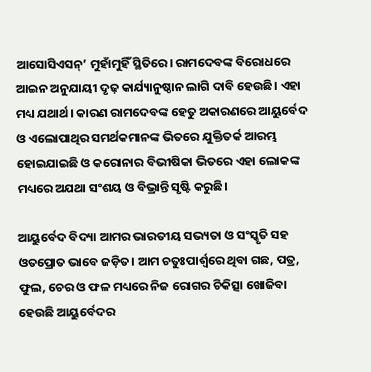ଆସୋସିଏସନ୍‌’ ମୁହାଁମୁହିଁ ସ୍ଥିତିରେ। ରାମଦେବଙ୍କ ବିରୋଧରେ ଆଇନ ଅନୁଯାୟୀ ଦୃଢ଼ କାର୍ଯ୍ୟାନୁଷ୍ଠାନ ଲାଗି ଦାବି ହେଉଛି। ଏହା ମଧ୍ୟ ଯଥାର୍ଥ। କାରଣ ରାମଦେବଙ୍କ ହେତୁ ଅକାରଣରେ ଆୟୁର୍ବେଦ ଓ ଏଲୋପାଥିର ସମର୍ଥକମାନଙ୍କ ଭିତରେ ଯୁକ୍ତିତର୍କ ଆରମ୍ଭ ହୋଇଯାଇଛି ଓ କରୋନାର ବିଭୀଷିକା ଭିତରେ ଏହା ଲୋକଙ୍କ ମଧ୍ୟରେ ଅଯଥା ସଂଶୟ ଓ ବିଭ୍ରାନ୍ତି ସୃଷ୍ଟି କରୁଛି।

ଆୟୁର୍ବେଦ ବିଦ୍ୟା ଆମର ଭାରତୀୟ ସଭ୍ୟତା ଓ ସଂସ୍କୃତି ସହ ଓତପ୍ରୋତ ଭାବେ ଜଡ଼ିତ। ଆମ ଚତୁଃପାର୍ଶ୍ବରେ ଥିବା ଗଛ, ପତ୍ର, ଫୁଲ, ଚେର ଓ ଫଳ ମଧ୍ୟରେ ନିଜ ରୋଗର ଚିକିତ୍ସା ଖୋଜିବା ହେଉଛି ଆୟୁର୍ବେଦର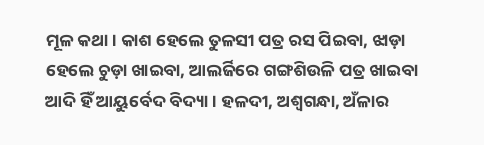ମୂଳ କଥା। କାଶ ହେଲେ ତୁଳସୀ ପତ୍ର ରସ ପିଇବା, ଝାଡ଼ା ହେଲେ ଚୁଡ଼ା ଖାଇବା, ଆଲର୍ଜିରେ ଗଙ୍ଗଶିଉଳି ପତ୍ର ଖାଇବା ଆଦି ହିଁ ଆୟୁର୍ବେଦ ବିଦ୍ୟା। ହଳଦୀ, ଅଶ୍ବଗନ୍ଧା, ଅଁଳାର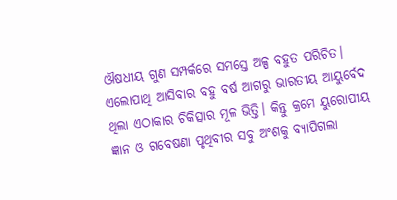ଔଷଧୀୟ ଗୁଣ ସମ୍ପର୍କରେ ସମସ୍ତେ ଅଳ୍ପ ବହୁତ ପରିଚିତ। ଏଲୋପାଥି ଆସିବାର ବହୁ ବର୍ଷ ଆଗରୁ ଭାରତୀୟ ଆୟୁର୍ବେଦ ଥିଲା ଏଠାକାର ଚିକିତ୍ସାର ମୂଳ ଭିତ୍ତି। କିନ୍ତୁ କ୍ରମେ ୟୁରୋପୀୟ ଜ୍ଞାନ ଓ ଗବେଷଣା ପୃଥିବୀର ସବୁ ଅଂଶକୁ ବ୍ୟାପିଗଲା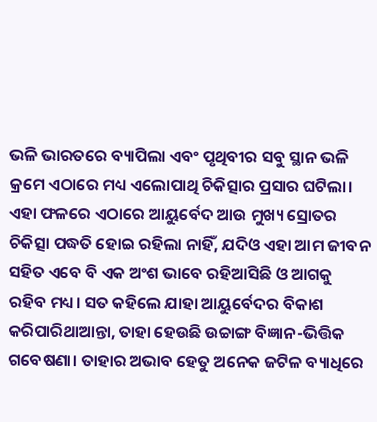ଭଳି ଭାରତରେ ବ୍ୟାପିଲା ଏବଂ ପୃଥିବୀର ସବୁ ସ୍ଥାନ ଭଳି କ୍ରମେ ଏଠାରେ ମଧ୍ୟ ଏଲୋପାଥି ଚିକିତ୍ସାର ପ୍ରସାର ଘଟିଲା। ଏହା ଫଳରେ ଏଠାରେ ଆୟୁର୍ବେଦ ଆଉ ମୁଖ୍ୟ ସ୍ରୋତର ଚିକିତ୍ସା ପଦ୍ଧତି ହୋଇ ରହିଲା ନାହିଁ, ଯଦିଓ ଏହା ଆମ ଜୀବନ ସହିତ ଏବେ ବି ଏକ ଅଂଶ ଭାବେ ରହିଆସିଛି ଓ ଆଗକୁ ରହିବ ମଧ୍ୟ। ସତ କହିଲେ ଯାହା ଆୟୁର୍ବେଦର ବିକାଶ କରିପାରିଥାଆନ୍ତା, ତାହା ହେଉଛି ଉଚ୍ଚାଙ୍ଗ ବିଜ୍ଞାନ-ଭିତ୍ତିକ ଗବେଷଣା। ତାହାର ଅଭାବ ହେତୁ ଅନେକ ଜଟିଳ ବ୍ୟାଧିରେ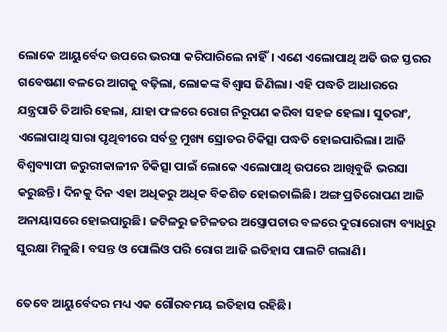ଲୋକେ ଆୟୁର୍ବେଦ ଉପରେ ଭରସା କରିପାରିଲେ ନାହିଁ। ଏଣେ ଏଲୋପାଥି ଅତି ଉଚ୍ଚ ସ୍ତରର ଗବେଷଣା ବଳରେ ଆଗକୁ ବଢ଼ିଲା, ଲୋକଙ୍କ ବିଶ୍ବାସ ଜିଣିଲା। ଏହି ପଦ୍ଧତି ଆଧାରରେ ଯନ୍ତ୍ରପାତି ତିଆରି ହେଲା, ଯାହା ଫଳରେ ରୋଗ ନିରୂପଣ କରିବା ସହଜ ହେଲା। ସୁତରାଂ, ଏଲୋପାଥି ସାରା ପୃଥିବୀରେ ସର୍ବତ୍ର ମୁଖ୍ୟ ସ୍ରୋତର ଚିକିତ୍ସା ପଦ୍ଧତି ହୋଇପାରିଲା। ଆଜି ବିଶ୍ବବ୍ୟାପୀ ଜରୁରୀକାଳୀନ ଚିକିତ୍ସା ପାଇଁ ଲୋକେ ଏଲୋପାଥି ଉପରେ ଆଖିବୁଜି ଭରସା କରୁଛନ୍ତି। ଦିନକୁ ଦିନ ଏହା ଅଧିକରୁ ଅଧିକ ବିକଶିତ ହୋଇଚାଲିଛି। ଅଙ୍ଗ ପ୍ରତିରୋପଣ ଆଜି ଅନାୟାସରେ ହୋଇପାରୁଛି। ଜଟିଳରୁ ଜଟିଳତର ଅସ୍ତ୍ରୋପଚାର ବଳରେ ଦୁରାରୋଗ୍ୟ ବ୍ୟାଧିରୁ ସୁରକ୍ଷା ମିଳୁଛି। ବସନ୍ତ ଓ ପୋଲିଓ ପରି ରୋଗ ଆଜି ଇତିହାସ ପାଲଟି ଗଲାଣି।

ତେବେ ଆୟୁର୍ବେଦର ମଧ୍ୟ ଏକ ଗୌରବମୟ ଇତିହାସ ରହିଛି।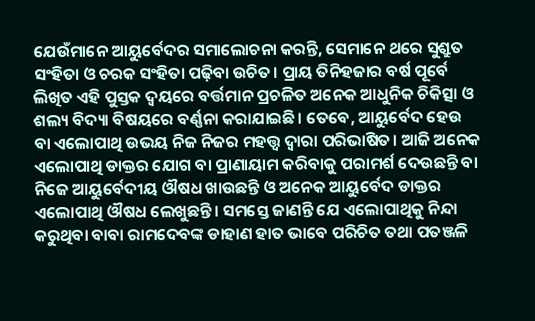ଯେଉଁମାନେ ଆୟୁର୍ବେଦର ସମାଲୋଚନା କରନ୍ତି, ସେମାନେ ଥରେ ସୁଶ୍ରୁତ ସଂହିତା ଓ ଚରକ ସଂହିତା ପଢ଼ିବା ଉଚିତ। ପ୍ରାୟ ତିନିହଜାର ବର୍ଷ ପୂର୍ବେ ଲିଖିତ ଏହି ପୁସ୍ତକ ଦ୍ବୟରେ ବର୍ତ୍ତମାନ ପ୍ରଚଳିତ ଅନେକ ଆଧୁନିକ ଚିକିତ୍ସା ଓ ଶଲ୍ୟ ବିଦ୍ୟା ବିଷୟରେ ବର୍ଣ୍ଣନା କରାଯାଇଛି। ତେବେ, ଆୟୁର୍ବେଦ ହେଉ ବା ଏଲୋପାଥି ଉଭୟ ନିଜ ନିଜର ମହତ୍ତ୍ବ ଦ୍ବାରା ପରିଭାଷିତ। ଆଜି ଅନେକ ଏଲୋପାଥି ଡାକ୍ତର ଯୋଗ ବା ପ୍ରାଣାୟାମ କରିବାକୁ ପରାମର୍ଶ ଦେଉଛନ୍ତି ବା ନିଜେ ଆୟୁର୍ବେଦୀୟ ଔଷଧ ଖାଉଛନ୍ତି ଓ ଅନେକ ଆୟୁର୍ବେଦ ଡାକ୍ତର ଏଲୋପାଥି ଔଷଧ ଲେଖୁଛନ୍ତି। ସମସ୍ତେ ଜାଣନ୍ତି ଯେ ଏଲୋପାଥିକୁ ନିନ୍ଦା କରୁଥିବା ବାବା ରାମଦେବଙ୍କ ଡାହାଣ ହାତ ଭାବେ ପରିଚିତ ତଥା ପତଞ୍ଜଳି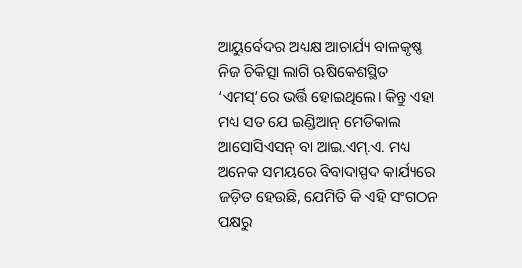ଆୟୁର୍ବେଦର ଅଧ୍ୟକ୍ଷ ଆଚାର୍ଯ୍ୟ ବାଳକୃଷ୍ଣ ନିଜ ଚିକିତ୍ସା ଲାଗି ଋଷିକେଶସ୍ଥିତ ‘ଏମସ୍’ରେ ଭର୍ତ୍ତି ହୋଇଥିଲେ। କିନ୍ତୁ ଏହା ମଧ୍ୟ ସତ ଯେ ଇଣ୍ଡିଆନ୍ ମେଡିକାଲ ଆସୋସିଏସନ୍ ବା ଆଇ.ଏମ୍.ଏ. ମଧ୍ୟ ଅନେକ ସମୟରେ ବିବାଦାସ୍ପଦ କାର୍ଯ୍ୟରେ ଜଡ଼ିତ ହେଉଛି, ଯେମିତି କି ଏହି ସଂଗଠନ ପକ୍ଷରୁ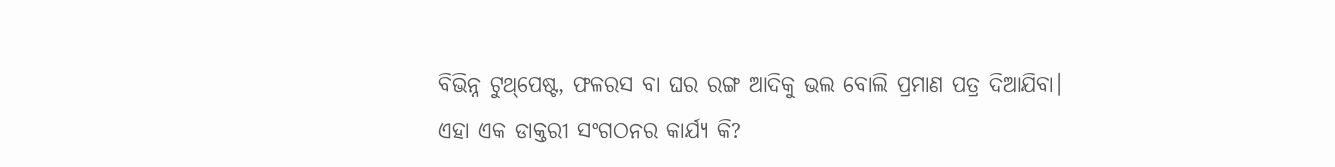ବିଭିନ୍ନ ଟୁଥ୍‌ପେଷ୍ଟ, ଫଳରସ ବା ଘର ରଙ୍ଗ ଆଦିକୁ ଭଲ ବୋଲି ପ୍ରମାଣ ପତ୍ର ଦିଆଯିବା। ଏହା ଏକ ଡାକ୍ତରୀ ସଂଗଠନର କାର୍ଯ୍ୟ କି?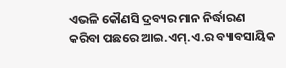ଏଭଳି କୌଣସି ଦ୍ରବ୍ୟର ମାନ ନିର୍ଦ୍ଧାରଣ କରିବା ପଛରେ ଆଇ.ଏମ୍.ଏ.ର ବ୍ୟାବସାୟିକ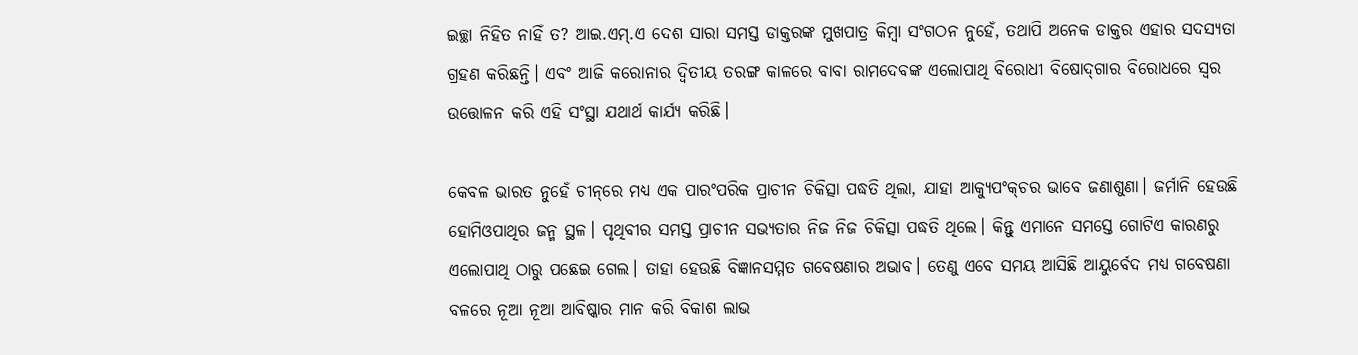ଇଚ୍ଛା ନିହିତ ନାହିଁ ତ? ଆଇ.ଏମ୍‌.ଏ ଦେଶ ସାରା ସମସ୍ତ ଡାକ୍ତରଙ୍କ ମୁଖପାତ୍ର କିମ୍ବା ସଂଗଠନ ନୁହେଁ, ତଥାପି ଅନେକ ଡାକ୍ତର ଏହାର ସଦସ୍ୟତା ଗ୍ରହଣ କରିଛନ୍ତି। ଏବଂ ଆଜି କରୋନାର ଦ୍ବିତୀୟ ତରଙ୍ଗ କାଳରେ ବାବା ରାମଦେବଙ୍କ ଏଲୋପାଥି ବିରୋଧୀ ବିଷୋଦ୍‌ଗାର ବିରୋଧରେ ସ୍ବର ଉତ୍ତୋଳନ କରି ଏହି ସଂସ୍ଥା ଯଥାର୍ଥ କାର୍ଯ୍ୟ କରିଛି।

କେବଳ ଭାରତ ନୁହେଁ ଚୀନ୍‌ରେ ମଧ୍ୟ ଏକ ପାରଂପରିକ ପ୍ରାଚୀନ ଚିକିତ୍ସା ପଦ୍ଧତି ଥିଲା, ଯାହା ଆକ୍ୟୁପଂକ୍‌ଚର ଭାବେ ଜଣାଶୁଣା। ଜର୍ମାନି ହେଉଛି ହୋମିଓପାଥିର ଜନ୍ମ ସ୍ଥଳ। ପୃଥିବୀର ସମସ୍ତ ପ୍ରାଚୀନ ସଭ୍ୟତାର ନିଜ ନିଜ ଚିକିତ୍ସା ପଦ୍ଧତି ଥିଲେ। କିନ୍ତୁ ଏମାନେ ସମସ୍ତେ ଗୋଟିଏ କାରଣରୁ ଏଲୋପାଥି ଠାରୁ ପଛେଇ ଗ‌େଲ। ତାହା ହେଉଛି ବିଜ୍ଞାନସମ୍ମତ ଗବେଷଣାର ଅଭାବ। ତେଣୁ ଏବେ ସମୟ ଆସିଛି ଆୟୁର୍ବେଦ ମଧ୍ୟ ଗବେଷଣା ବଳରେ ନୂଆ ନୂଆ ଆବିଷ୍କାର ମାନ କରି ବିକାଶ ଲାଭ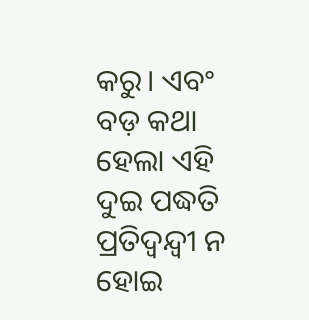କରୁ। ଏବଂ ବଡ଼ କଥା ହେଲା ଏହି ଦୁଇ ପଦ୍ଧତି ପ୍ରତିଦ୍ବନ୍ଦ୍ବୀ ନ ହୋଇ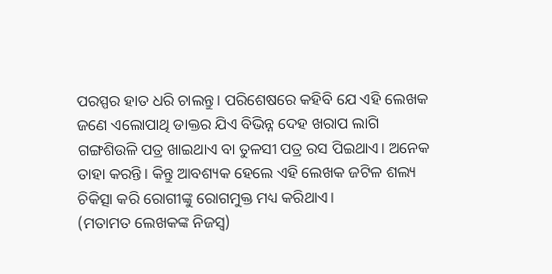ପରସ୍ପର ହାତ ଧରି ଚାଲନ୍ତୁ। ପରିଶେଷରେ କହିବି ଯେ ଏହି ଲେଖକ ଜଣେ ଏଲୋପାଥି ଡାକ୍ତର ଯିଏ ବିଭିନ୍ନ ଦେହ ଖରାପ ଲାଗି ଗଙ୍ଗଶିଉଳି ପତ୍ର ଖାଇଥାଏ ବା ତୁଳସୀ ପତ୍ର ରସ ପିଇଥାଏ। ଅନେକ ତାହା କରନ୍ତି। କିନ୍ତୁ ଆବଶ୍ୟକ ହେଲେ ଏହି ଲେଖକ ଜଟିଳ ଶଲ୍ୟ ଚିକିତ୍ସା କରି ରୋଗୀଙ୍କୁ ରୋଗମୁକ୍ତ ମଧ୍ୟ କରିଥାଏ।
(ମତାମତ ଲେଖକଙ୍କ ନିଜସ୍ବ)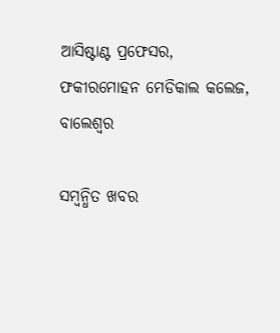ଆସିଷ୍ଟାଣ୍ଟ ପ୍ରଫେସର, ଫକୀରମୋହନ ମେଡିକାଲ କଲେଜ, ବାଲେଶ୍ବର

ସମ୍ବନ୍ଧିତ ଖବର